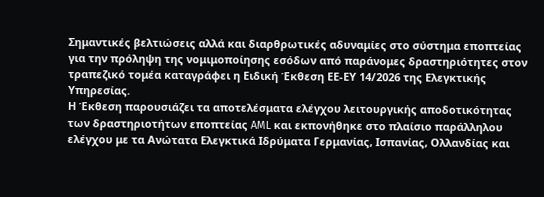Σημαντικές βελτιώσεις αλλά και διαρθρωτικές αδυναμίες στο σύστημα εποπτείας για την πρόληψη της νομιμοποίησης εσόδων από παράνομες δραστηριότητες στον τραπεζικό τομέα καταγράφει η Ειδική Έκθεση ΕΕ-ΕΥ 14/2026 της Ελεγκτικής Υπηρεσίας.
Η Έκθεση παρουσιάζει τα αποτελέσματα ελέγχου λειτουργικής αποδοτικότητας των δραστηριοτήτων εποπτείας AML και εκπονήθηκε στο πλαίσιο παράλληλου ελέγχου με τα Ανώτατα Ελεγκτικά Ιδρύματα Γερμανίας, Ισπανίας, Ολλανδίας και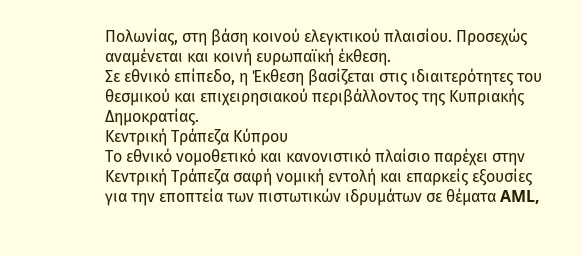Πολωνίας, στη βάση κοινού ελεγκτικού πλαισίου. Προσεχώς αναμένεται και κοινή ευρωπαϊκή έκθεση.
Σε εθνικό επίπεδο, η Έκθεση βασίζεται στις ιδιαιτερότητες του θεσμικού και επιχειρησιακού περιβάλλοντος της Κυπριακής Δημοκρατίας.
Κεντρική Τράπεζα Κύπρου
Το εθνικό νομοθετικό και κανονιστικό πλαίσιο παρέχει στην Κεντρική Τράπεζα σαφή νομική εντολή και επαρκείς εξουσίες για την εποπτεία των πιστωτικών ιδρυμάτων σε θέματα AML,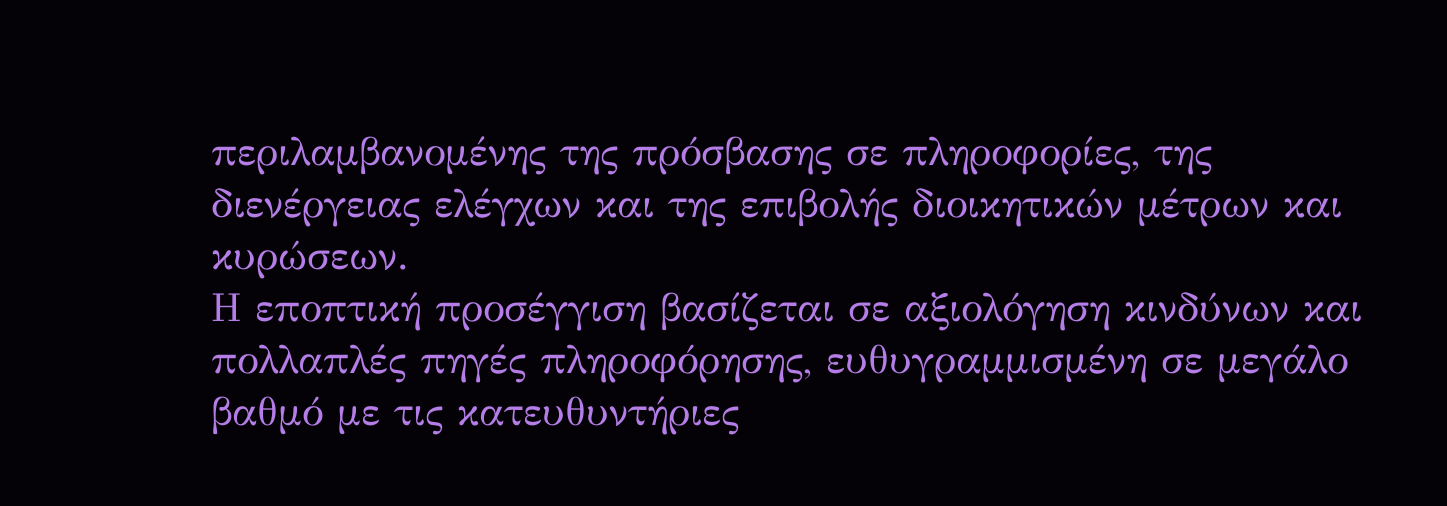περιλαμβανομένης της πρόσβασης σε πληροφορίες, της διενέργειας ελέγχων και της επιβολής διοικητικών μέτρων και κυρώσεων.
Η εποπτική προσέγγιση βασίζεται σε αξιολόγηση κινδύνων και πολλαπλές πηγές πληροφόρησης, ευθυγραμμισμένη σε μεγάλο βαθμό με τις κατευθυντήριες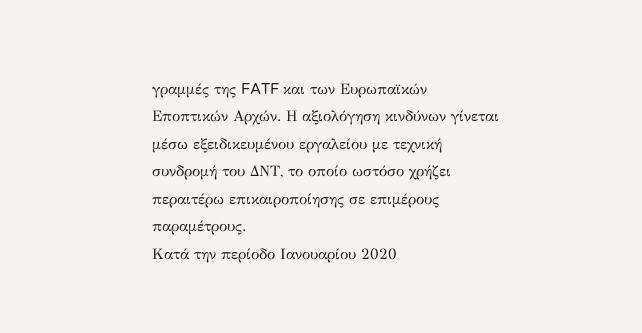γραμμές της FATF και των Ευρωπαϊκών Εποπτικών Αρχών. Η αξιολόγηση κινδύνων γίνεται μέσω εξειδικευμένου εργαλείου με τεχνική συνδρομή του ΔΝΤ, το οποίο ωστόσο χρήζει περαιτέρω επικαιροποίησης σε επιμέρους παραμέτρους.
Κατά την περίοδο Ιανουαρίου 2020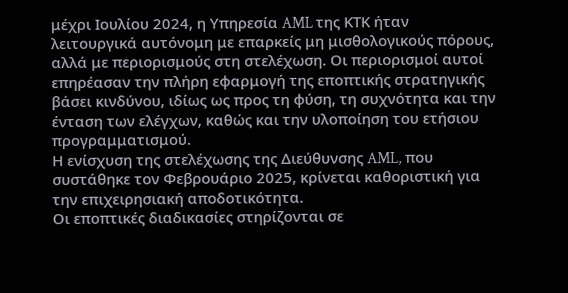μέχρι Ιουλίου 2024, η Υπηρεσία AML της ΚΤΚ ήταν λειτουργικά αυτόνομη με επαρκείς μη μισθολογικούς πόρους, αλλά με περιορισμούς στη στελέχωση. Οι περιορισμοί αυτοί επηρέασαν την πλήρη εφαρμογή της εποπτικής στρατηγικής βάσει κινδύνου, ιδίως ως προς τη φύση, τη συχνότητα και την ένταση των ελέγχων, καθώς και την υλοποίηση του ετήσιου προγραμματισμού.
Η ενίσχυση της στελέχωσης της Διεύθυνσης AML, που συστάθηκε τον Φεβρουάριο 2025, κρίνεται καθοριστική για την επιχειρησιακή αποδοτικότητα.
Οι εποπτικές διαδικασίες στηρίζονται σε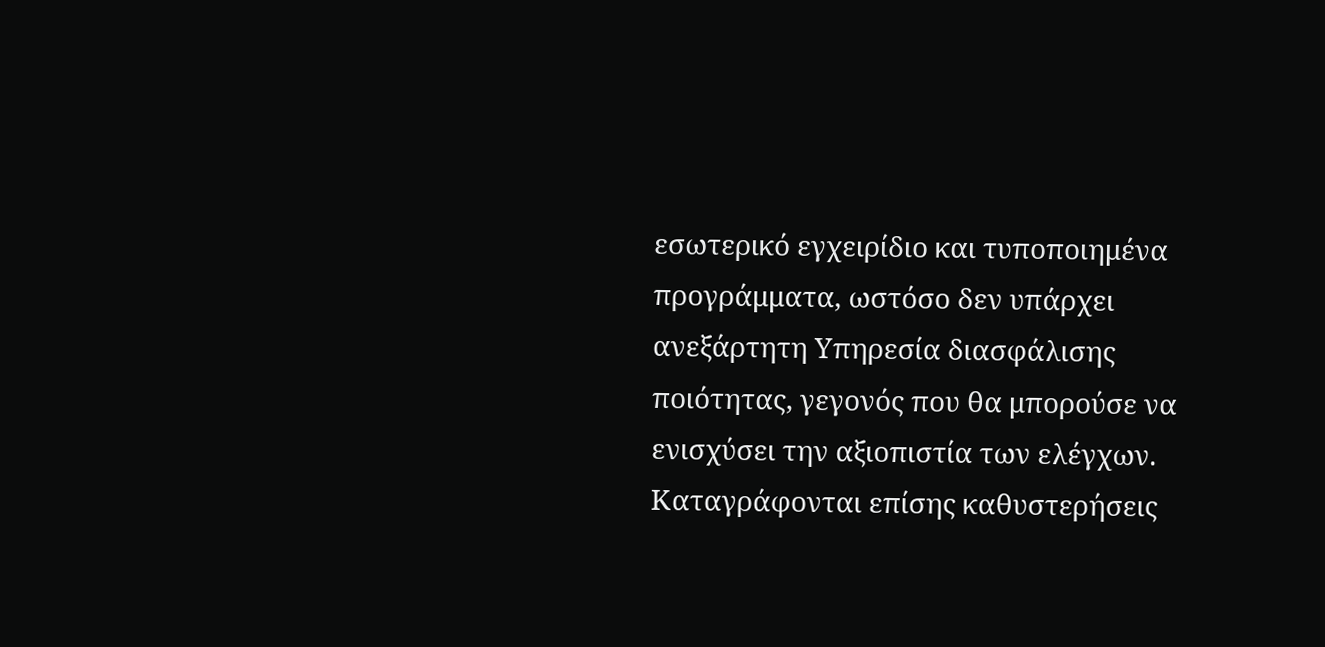εσωτερικό εγχειρίδιο και τυποποιημένα προγράμματα, ωστόσο δεν υπάρχει ανεξάρτητη Υπηρεσία διασφάλισης ποιότητας, γεγονός που θα μπορούσε να ενισχύσει την αξιοπιστία των ελέγχων.
Καταγράφονται επίσης καθυστερήσεις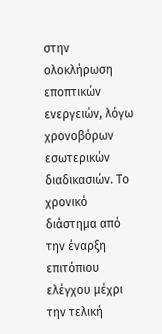στην ολοκλήρωση εποπτικών ενεργειών, λόγω χρονοβόρων εσωτερικών διαδικασιών. Το χρονικό διάστημα από την έναρξη επιτόπιου ελέγχου μέχρι την τελική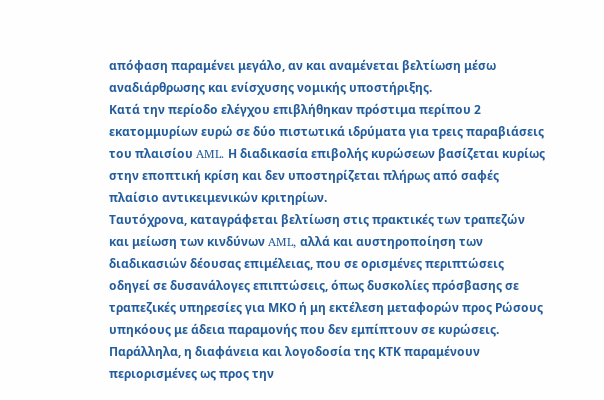απόφαση παραμένει μεγάλο, αν και αναμένεται βελτίωση μέσω αναδιάρθρωσης και ενίσχυσης νομικής υποστήριξης.
Κατά την περίοδο ελέγχου επιβλήθηκαν πρόστιμα περίπου 2 εκατομμυρίων ευρώ σε δύο πιστωτικά ιδρύματα για τρεις παραβιάσεις του πλαισίου AML. Η διαδικασία επιβολής κυρώσεων βασίζεται κυρίως στην εποπτική κρίση και δεν υποστηρίζεται πλήρως από σαφές πλαίσιο αντικειμενικών κριτηρίων.
Ταυτόχρονα, καταγράφεται βελτίωση στις πρακτικές των τραπεζών και μείωση των κινδύνων AML, αλλά και αυστηροποίηση των διαδικασιών δέουσας επιμέλειας, που σε ορισμένες περιπτώσεις οδηγεί σε δυσανάλογες επιπτώσεις, όπως δυσκολίες πρόσβασης σε τραπεζικές υπηρεσίες για ΜΚΟ ή μη εκτέλεση μεταφορών προς Ρώσους υπηκόους με άδεια παραμονής που δεν εμπίπτουν σε κυρώσεις.
Παράλληλα, η διαφάνεια και λογοδοσία της ΚΤΚ παραμένουν περιορισμένες ως προς την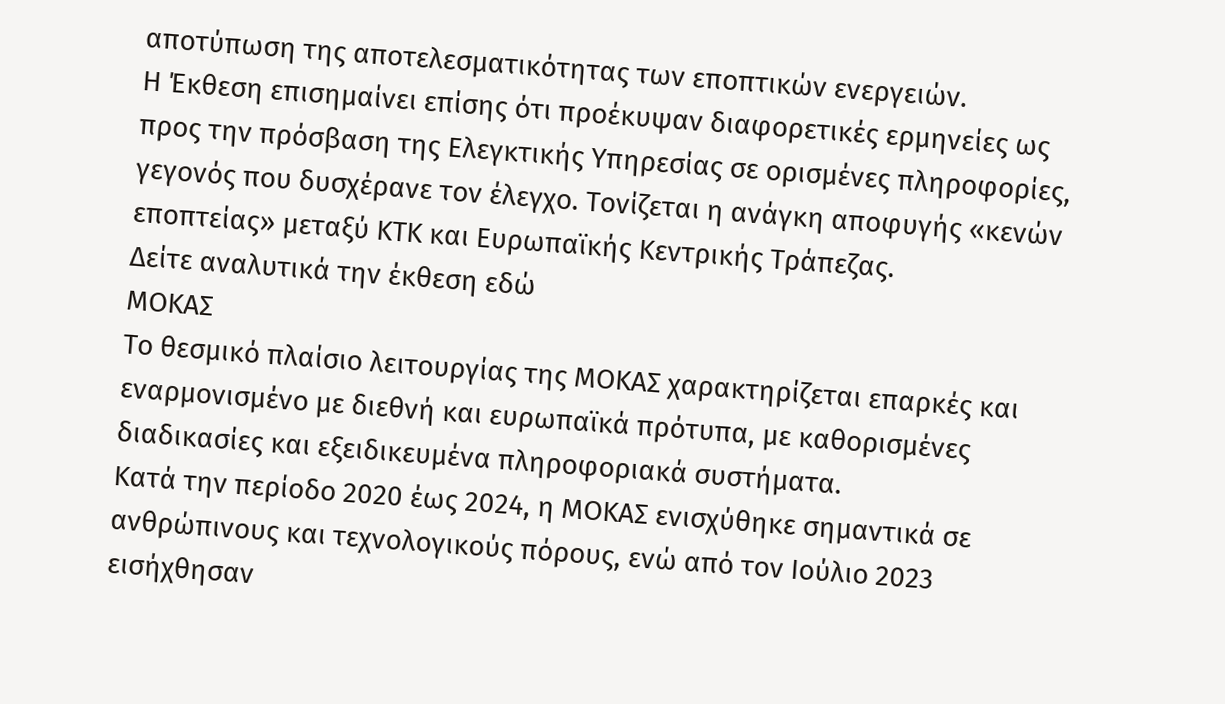αποτύπωση της αποτελεσματικότητας των εποπτικών ενεργειών.
Η Έκθεση επισημαίνει επίσης ότι προέκυψαν διαφορετικές ερμηνείες ως προς την πρόσβαση της Ελεγκτικής Υπηρεσίας σε ορισμένες πληροφορίες, γεγονός που δυσχέρανε τον έλεγχο. Τονίζεται η ανάγκη αποφυγής «κενών εποπτείας» μεταξύ ΚΤΚ και Ευρωπαϊκής Κεντρικής Τράπεζας.
Δείτε αναλυτικά την έκθεση εδώ
ΜΟΚΑΣ
Το θεσμικό πλαίσιο λειτουργίας της ΜΟΚΑΣ χαρακτηρίζεται επαρκές και εναρμονισμένο με διεθνή και ευρωπαϊκά πρότυπα, με καθορισμένες διαδικασίες και εξειδικευμένα πληροφοριακά συστήματα.
Κατά την περίοδο 2020 έως 2024, η ΜΟΚΑΣ ενισχύθηκε σημαντικά σε ανθρώπινους και τεχνολογικούς πόρους, ενώ από τον Ιούλιο 2023 εισήχθησαν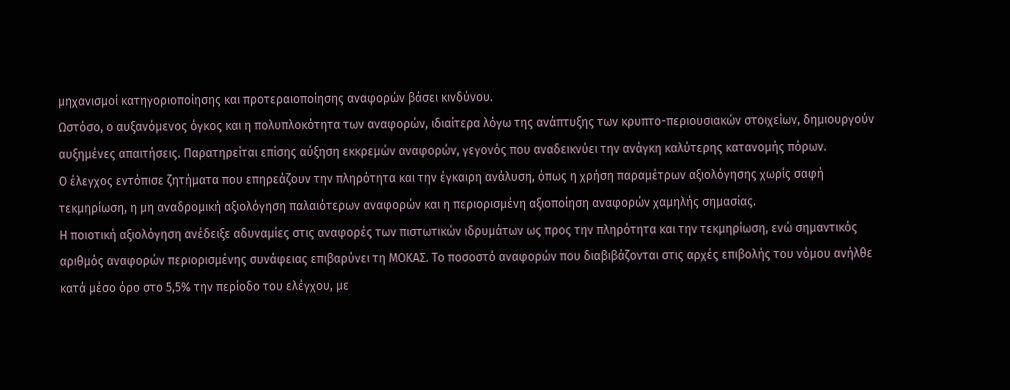μηχανισμοί κατηγοριοποίησης και προτεραιοποίησης αναφορών βάσει κινδύνου.
Ωστόσο, ο αυξανόμενος όγκος και η πολυπλοκότητα των αναφορών, ιδιαίτερα λόγω της ανάπτυξης των κρυπτο-περιουσιακών στοιχείων, δημιουργούν αυξημένες απαιτήσεις. Παρατηρείται επίσης αύξηση εκκρεμών αναφορών, γεγονός που αναδεικνύει την ανάγκη καλύτερης κατανομής πόρων.
Ο έλεγχος εντόπισε ζητήματα που επηρεάζουν την πληρότητα και την έγκαιρη ανάλυση, όπως η χρήση παραμέτρων αξιολόγησης χωρίς σαφή τεκμηρίωση, η μη αναδρομική αξιολόγηση παλαιότερων αναφορών και η περιορισμένη αξιοποίηση αναφορών χαμηλής σημασίας.
Η ποιοτική αξιολόγηση ανέδειξε αδυναμίες στις αναφορές των πιστωτικών ιδρυμάτων ως προς την πληρότητα και την τεκμηρίωση, ενώ σημαντικός αριθμός αναφορών περιορισμένης συνάφειας επιβαρύνει τη ΜΟΚΑΣ. Το ποσοστό αναφορών που διαβιβάζονται στις αρχές επιβολής του νόμου ανήλθε κατά μέσο όρο στο 5,5% την περίοδο του ελέγχου, με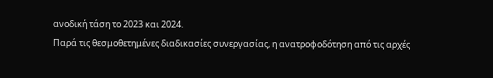ανοδική τάση το 2023 και 2024.
Παρά τις θεσμοθετημένες διαδικασίες συνεργασίας, η ανατροφοδότηση από τις αρχές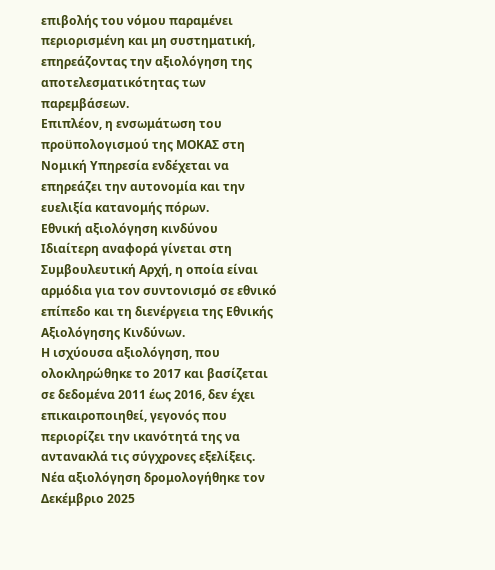επιβολής του νόμου παραμένει περιορισμένη και μη συστηματική, επηρεάζοντας την αξιολόγηση της αποτελεσματικότητας των παρεμβάσεων.
Επιπλέον, η ενσωμάτωση του προϋπολογισμού της ΜΟΚΑΣ στη Νομική Υπηρεσία ενδέχεται να επηρεάζει την αυτονομία και την ευελιξία κατανομής πόρων.
Εθνική αξιολόγηση κινδύνου
Ιδιαίτερη αναφορά γίνεται στη Συμβουλευτική Αρχή, η οποία είναι αρμόδια για τον συντονισμό σε εθνικό επίπεδο και τη διενέργεια της Εθνικής Αξιολόγησης Κινδύνων.
Η ισχύουσα αξιολόγηση, που ολοκληρώθηκε το 2017 και βασίζεται σε δεδομένα 2011 έως 2016, δεν έχει επικαιροποιηθεί, γεγονός που περιορίζει την ικανότητά της να αντανακλά τις σύγχρονες εξελίξεις.
Νέα αξιολόγηση δρομολογήθηκε τον Δεκέμβριο 2025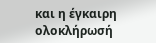και η έγκαιρη ολοκλήρωσή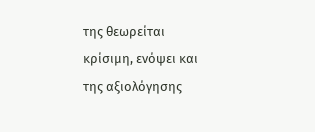της θεωρείται κρίσιμη, ενόψει και της αξιολόγησης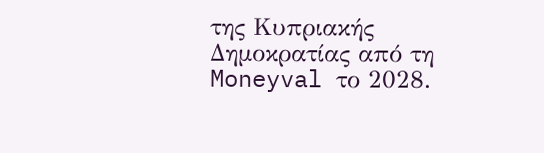της Κυπριακής Δημοκρατίας από τη Moneyval το 2028.